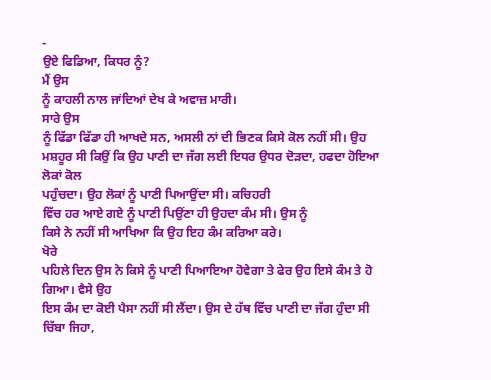-
ਉਏ ਫਿਡਿਆ, ਕਿਧਰ ਨੂੰ?
ਮੈਂ ਉਸ
ਨੂੰ ਕਾਹਲੀ ਨਾਲ ਜਾਂਦਿਆਂ ਦੇਖ ਕੇ ਅਵਾਜ਼ ਮਾਰੀ।
ਸਾਰੇ ਉਸ
ਨੂੰ ਫਿੱਡਾ ਫਿੱਡਾ ਹੀ ਆਖਦੇ ਸਨ, ਅਸਲੀ ਨਾਂ ਦੀ ਭਿਣਕ ਕਿਸੇ ਕੋਲ ਨਹੀਂ ਸੀ। ਉਹ
ਮਸ਼ਹੂਰ ਸੀ ਕਿਉਂ ਕਿ ਉਹ ਪਾਣੀ ਦਾ ਜੱਗ ਲਈ ਇਧਰ ਉਧਰ ਦੋੜਦਾ, ਹਫਦਾ ਹੋਇਆ ਲੋਕਾਂ ਕੋਲ
ਪਹੁੰਚਦਾ। ਉਹ ਲੋਕਾਂ ਨੂੰ ਪਾਣੀ ਪਿਆਉਂਦਾ ਸੀ। ਕਚਿਹਰੀ
ਵਿੱਚ ਹਰ ਆਏ ਗਏ ਨੂੰ ਪਾਣੀ ਪਿਉਂਣਾ ਹੀ ਉਹਦਾ ਕੰਮ ਸੀ। ਉਸ ਨੂੰ
ਕਿਸੇ ਨੇ ਨਹੀਂ ਸੀ ਆਖਿਆ ਕਿ ਉਹ ਇਹ ਕੰਮ ਕਰਿਆ ਕਰੇ।
ਖੋਰੇ
ਪਹਿਲੇ ਦਿਨ ਉਸ ਨੇ ਕਿਸੇ ਨੂੰ ਪਾਣੀ ਪਿਆਇਆ ਹੋਵੇਗਾ ਤੇ ਫੇਰ ਉਹ ਇਸੇ ਕੰਮ ਤੇ ਹੋ ਗਿਆ। ਵੈਸੇ ਉਹ
ਇਸ ਕੰਮ ਦਾ ਕੋਈ ਪੈਸਾ ਨਹੀਂ ਸੀ ਲੈਂਦਾ। ਉਸ ਦੇ ਹੱਥ ਵਿੱਚ ਪਾਣੀ ਦਾ ਜੱਗ ਹੁੰਦਾ ਸੀ
ਚਿੱਬਾ ਜਿਹਾ,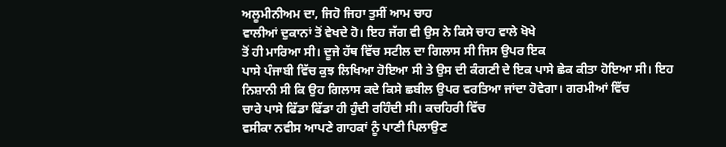ਅਲੂਮੀਨੀਅਮ ਦਾ, ਜਿਹੋ ਜਿਹਾ ਤੁਸੀਂ ਆਮ ਚਾਹ
ਵਾਲੀਆਂ ਦੁਕਾਨਾਂ ਤੋਂ ਵੇਖਦੇ ਹੋ। ਇਹ ਜੱਗ ਵੀ ਉਸ ਨੇ ਕਿਸੇ ਚਾਹ ਵਾਲੇ ਖੋਖੇ
ਤੋਂ ਹੀ ਮਾਰਿਆ ਸੀ। ਦੂਜੇ ਹੱਥ ਵਿੱਚ ਸਟੀਲ ਦਾ ਗਿਲਾਸ ਸੀ ਜਿਸ ਉਪਰ ਇਕ
ਪਾਸੇ ਪੰਜਾਬੀ ਵਿੱਚ ਕੁਝ ਲਿਖਿਆ ਹੋਇਆ ਸੀ ਤੇ ਉਸ ਦੀ ਕੰਗਣੀ ਦੇ ਇਕ ਪਾਸੇ ਛੇਕ ਕੀਤਾ ਹੋਇਆ ਸੀ। ਇਹ
ਨਿਸ਼ਾਨੀ ਸੀ ਕਿ ਉਹ ਗਿਲਾਸ ਕਦੇ ਕਿਸੇ ਛਬੀਲ ਉਪਰ ਵਰਤਿਆ ਜਾਂਦਾ ਹੋਵੇਗਾ। ਗਰਮੀਆਂ ਵਿੱਚ
ਚਾਰੇ ਪਾਸੇ ਫਿੱਡਾ ਫਿੱਡਾ ਹੀ ਹੁੰਦੀ ਰਹਿੰਦੀ ਸੀ। ਕਚਹਿਰੀ ਵਿੱਚ
ਵਸੀਕਾ ਨਵੀਸ ਆਪਣੇ ਗਾਹਕਾਂ ਨੂੰ ਪਾਣੀ ਪਿਲਾਉਣ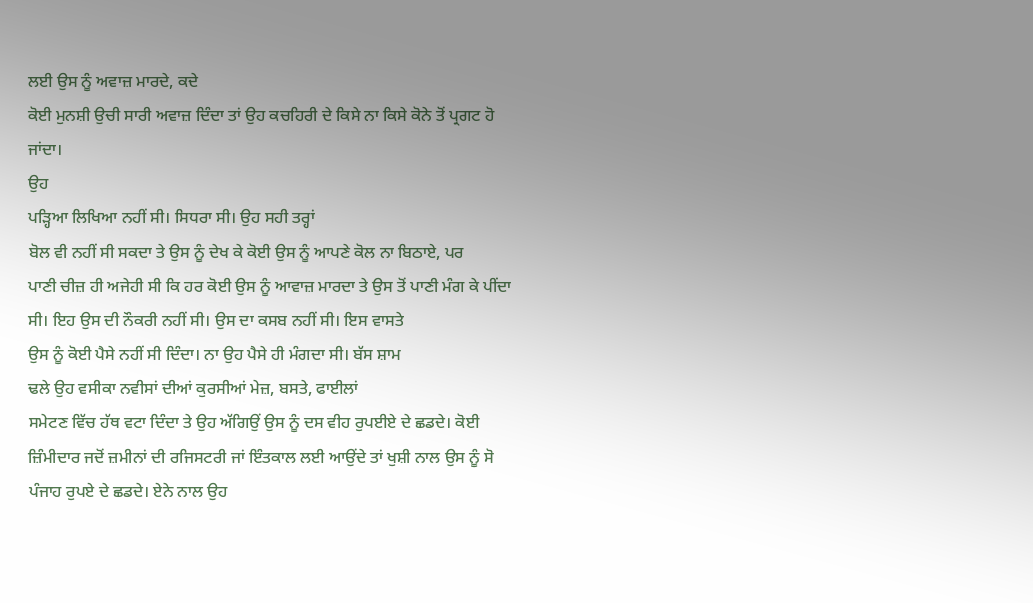ਲਈ ਉਸ ਨੂੰ ਅਵਾਜ਼ ਮਾਰਦੇ, ਕਦੇ
ਕੋਈ ਮੁਨਸ਼ੀ ਉਚੀ ਸਾਰੀ ਅਵਾਜ਼ ਦਿੰਦਾ ਤਾਂ ਉਹ ਕਚਹਿਰੀ ਦੇ ਕਿਸੇ ਨਾ ਕਿਸੇ ਕੋਨੇ ਤੋਂ ਪ੍ਰਗਟ ਹੋ
ਜਾਂਦਾ।
ਉਹ
ਪੜ੍ਹਿਆ ਲਿਖਿਆ ਨਹੀਂ ਸੀ। ਸਿਧਰਾ ਸੀ। ਉਹ ਸਹੀ ਤਰ੍ਹਾਂ
ਬੋਲ ਵੀ ਨਹੀਂ ਸੀ ਸਕਦਾ ਤੇ ਉਸ ਨੂੰ ਦੇਖ ਕੇ ਕੋਈ ਉਸ ਨੂੰ ਆਪਣੇ ਕੋਲ ਨਾ ਬਿਠਾਏ, ਪਰ
ਪਾਣੀ ਚੀਜ਼ ਹੀ ਅਜੇਹੀ ਸੀ ਕਿ ਹਰ ਕੋਈ ਉਸ ਨੂੰ ਆਵਾਜ਼ ਮਾਰਦਾ ਤੇ ਉਸ ਤੋਂ ਪਾਣੀ ਮੰਗ ਕੇ ਪੀਂਦਾ
ਸੀ। ਇਹ ਉਸ ਦੀ ਨੌਕਰੀ ਨਹੀਂ ਸੀ। ਉਸ ਦਾ ਕਸਬ ਨਹੀਂ ਸੀ। ਇਸ ਵਾਸਤੇ
ਉਸ ਨੂੰ ਕੋਈ ਪੈਸੇ ਨਹੀਂ ਸੀ ਦਿੰਦਾ। ਨਾ ਉਹ ਪੈਸੇ ਹੀ ਮੰਗਦਾ ਸੀ। ਬੱਸ ਸ਼ਾਮ
ਢਲੇ ਉਹ ਵਸੀਕਾ ਨਵੀਸਾਂ ਦੀਆਂ ਕੁਰਸੀਆਂ ਮੇਜ਼, ਬਸਤੇ, ਫਾਈਲਾਂ
ਸਮੇਟਣ ਵਿੱਚ ਹੱਥ ਵਟਾ ਦਿੰਦਾ ਤੇ ਉਹ ਅੱਗਿਉਂ ਉਸ ਨੂੰ ਦਸ ਵੀਹ ਰੁਪਈਏ ਦੇ ਛਡਦੇ। ਕੋਈ
ਜ਼ਿੰਮੀਦਾਰ ਜਦੋਂ ਜ਼ਮੀਨਾਂ ਦੀ ਰਜਿਸਟਰੀ ਜਾਂ ਇੰਤਕਾਲ ਲਈ ਆਉਂਦੇ ਤਾਂ ਖੁਸ਼ੀ ਨਾਲ ਉਸ ਨੂੰ ਸੋ
ਪੰਜਾਹ ਰੁਪਏ ਦੇ ਛਡਦੇ। ਏਨੇ ਨਾਲ ਉਹ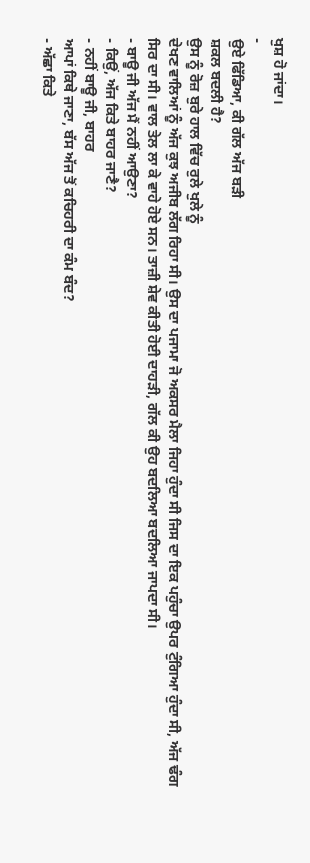ਖੁਸ਼ ਹੋ ਜਾਂਦਾ।
-
ਉਏ ਫਿੱਡਿਆ, ਕੀ ਗੱਲ ਅੱਜ ਬੜੀ
ਸ਼ਕਲ ਬਦਲੀ ਹੈ?
ਉਸ ਨੂੰ ਰੋਜ਼ ਬੁਰੇ ਹਾਲ ਵਿੱਚ ਰੁਲੇ ਖੁਲੇ ਨੂੰ
ਦੇਖਣ ਵਾਲਿਆਂ ਨੂੰ ਅੱਜ ਕੁਝ ਅਜੀਬ ਲੱਗ ਰਿਹਾ ਸੀ। ਉਸ ਦਾ ਪਜਾਮਾ ਜੋ ਅਕਸਰ ਮੈਲਾ ਜਿਹਾ ਹੁੰਦਾ ਸੀ ਜਿਸ ਦਾ ਇਕ ਪਹੁੰਚਾ ਉਪਰ ਟੁੰਗਿਆ ਹੁੰਦਾ ਸੀ, ਅੱਜ ਢੰਗ ਸਿਰ ਦਾ ਸੀ। ਵਾਲ ਤੇਲ ਲਾ ਕੇ ਵਾਹੇ ਹੋਏ ਸਨ। ਤਾਜ਼ੀ ਸ਼ੇਵ ਕੀਤੀ ਹੋਈ ਦਾਹੜੀ, ਗੱਲ ਕੀ ਉਹ ਬਦਲਿਆ ਬਦਲਿਆ ਜਾਪਦਾ ਸੀ।
- ਬਾਊ ਜੀ ਅੱਜ ਮੈਂ ਨਹੀਂ ਆਉਣਾ?
- ਕਿਉਂ, ਅੱਜ ਕਿਤੇ ਬਾਹਰ ਜਾਣੈ?
- ਨਹੀਂ ਬਾਊ ਜੀ, ਬਾਹਰ
ਆਪਾਂ ਕਿਥੇ ਜਾਣਾ, ਬੱਸ ਅੱਜ ਤੋਂ ਕਚਿਹਰੀ ਦਾ ਕੰਮ ਬੰਦ?
- ਅੱਛਾ ਕਿਤੇ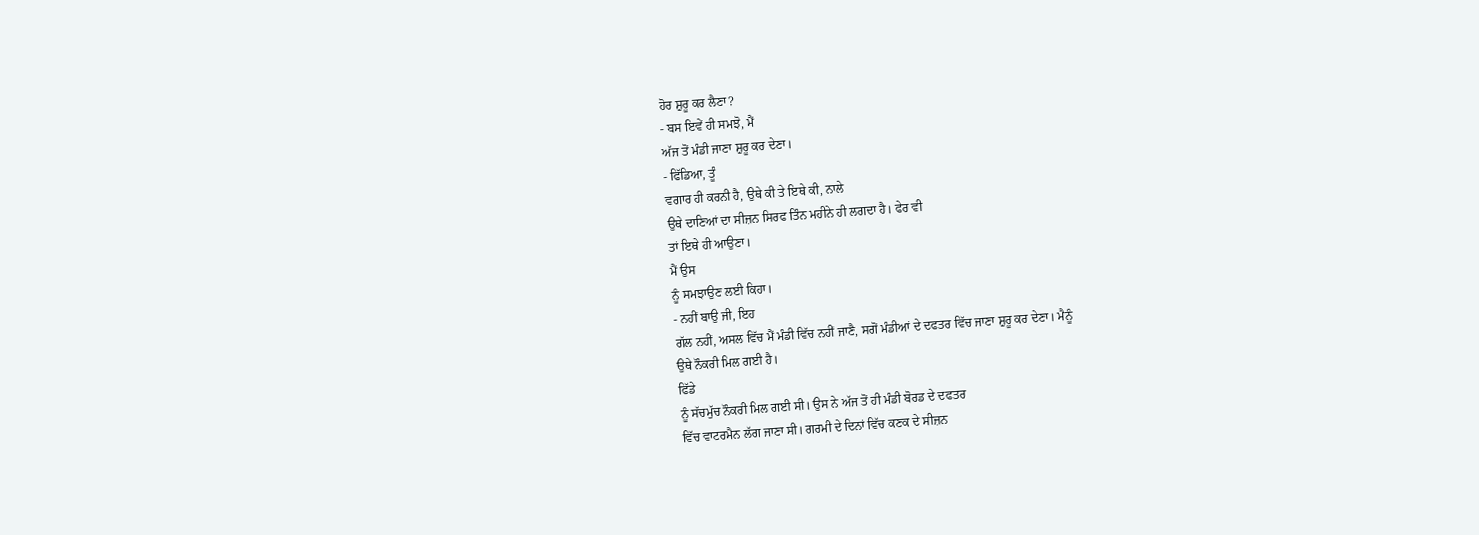ਹੋਰ ਸ਼ੁਰੂ ਕਰ ਲੈਣਾ?
- ਬਸ ਇਵੇਂ ਹੀ ਸਮਝੋ, ਮੈਂ
ਅੱਜ ਤੋਂ ਮੰਡੀ ਜਾਣਾ ਸ਼ੁਰੂ ਕਰ ਦੇਣਾ।
- ਫਿੱਡਿਆ, ਤੂੰ
ਵਗਾਰ ਹੀ ਕਰਨੀ ਹੈ, ਉਥੇ ਕੀ ਤੇ ਇਥੇ ਕੀ, ਨਾਲੇ
ਉਥੇ ਦਾਣਿਆਂ ਦਾ ਸੀਜ਼ਨ ਸਿਰਫ ਤਿੰਨ ਮਹੀਨੇ ਹੀ ਲਗਦਾ ਹੈ। ਫੇਰ ਵੀ
ਤਾਂ ਇਥੇ ਹੀ ਆਉਣਾ।
ਮੈਂ ਉਸ
ਨੂੰ ਸਮਝਾਉਣ ਲਈ ਕਿਹਾ।
- ਨਹੀਂ ਬਾਉ ਜੀ, ਇਹ
ਗੱਲ ਨਹੀਂ, ਅਸਲ ਵਿੱਚ ਮੈਂ ਮੰਡੀ ਵਿੱਚ ਨਹੀਂ ਜਾਣੈ, ਸਗੋਂ ਮੰਡੀਆਂ ਦੇ ਦਫਤਰ ਵਿੱਚ ਜਾਣਾ ਸ਼ੁਰੂ ਕਰ ਦੇਣਾ। ਮੈਨੂੰ
ਉਥੇ ਨੌਕਰੀ ਮਿਲ ਗਈ ਹੈ।
ਫਿੱਡੇ
ਨੂੰ ਸੱਚਮੁੱਚ ਨੌਕਰੀ ਮਿਲ ਗਈ ਸੀ। ਉਸ ਨੇ ਅੱਜ ਤੋਂ ਹੀ ਮੰਡੀ ਬੋਰਡ ਦੇ ਦਫਤਰ
ਵਿੱਚ ਵਾਟਰਮੈਨ ਲੱਗ ਜਾਣਾ ਸੀ। ਗਰਮੀ ਦੇ ਦਿਨਾਂ ਵਿੱਚ ਕਣਕ ਦੇ ਸੀਜ਼ਨ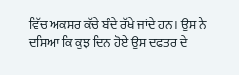ਵਿੱਚ ਅਕਸਰ ਕੱਚੇ ਬੰਦੇ ਰੱਖੇ ਜਾਂਦੇ ਹਨ। ਉਸ ਨੇ
ਦਸਿਆ ਕਿ ਕੁਝ ਦਿਨ ਹੋਏ ਉਸ ਦਫਤਰ ਦੇ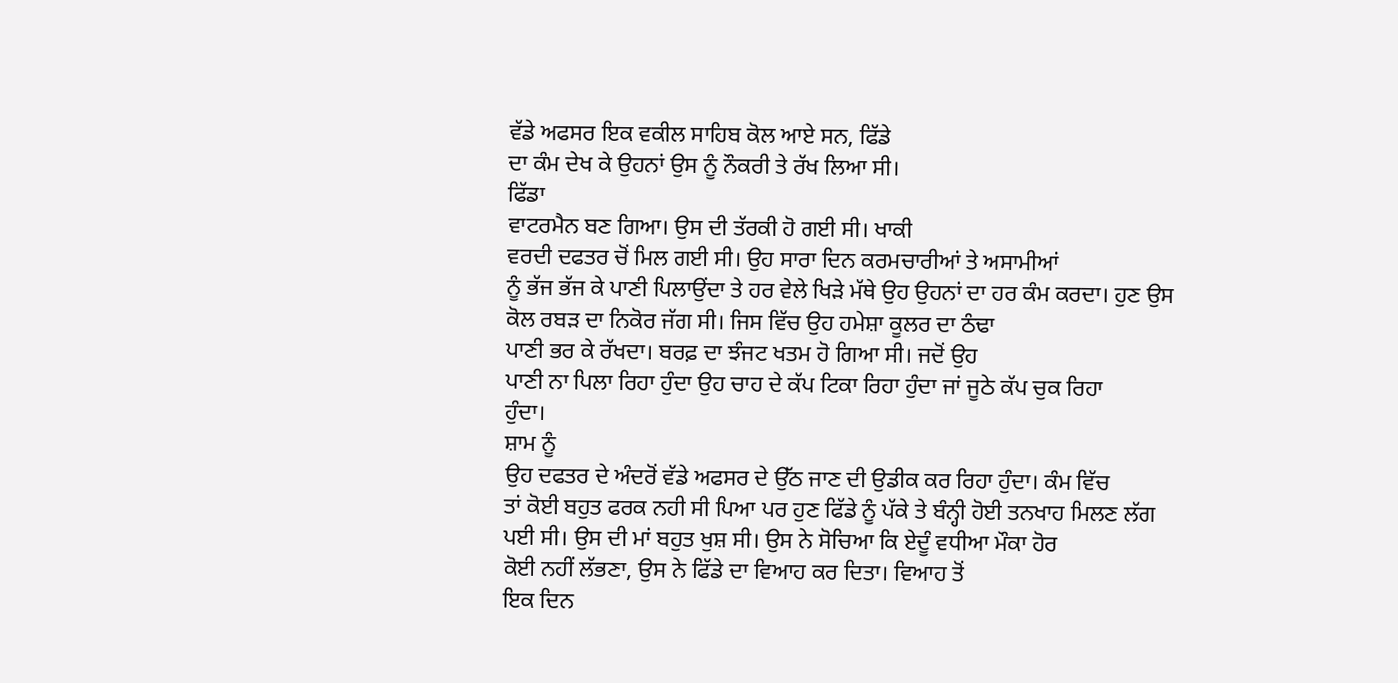ਵੱਡੇ ਅਫਸਰ ਇਕ ਵਕੀਲ ਸਾਹਿਬ ਕੋਲ ਆਏ ਸਨ, ਫਿੱਡੇ
ਦਾ ਕੰਮ ਦੇਖ ਕੇ ਉਹਨਾਂ ਉਸ ਨੂੰ ਨੌਕਰੀ ਤੇ ਰੱਖ ਲਿਆ ਸੀ।
ਫਿੱਡਾ
ਵਾਟਰਮੈਨ ਬਣ ਗਿਆ। ਉਸ ਦੀ ਤੱਰਕੀ ਹੋ ਗਈ ਸੀ। ਖਾਕੀ
ਵਰਦੀ ਦਫਤਰ ਚੋਂ ਮਿਲ ਗਈ ਸੀ। ਉਹ ਸਾਰਾ ਦਿਨ ਕਰਮਚਾਰੀਆਂ ਤੇ ਅਸਾਮੀਆਂ
ਨੂੰ ਭੱਜ ਭੱਜ ਕੇ ਪਾਣੀ ਪਿਲਾਉਂਦਾ ਤੇ ਹਰ ਵੇਲੇ ਖਿੜੇ ਮੱਥੇ ਉਹ ਉਹਨਾਂ ਦਾ ਹਰ ਕੰਮ ਕਰਦਾ। ਹੁਣ ਉਸ
ਕੋਲ ਰਬੜ ਦਾ ਨਿਕੋਰ ਜੱਗ ਸੀ। ਜਿਸ ਵਿੱਚ ਉਹ ਹਮੇਸ਼ਾ ਕੂਲਰ ਦਾ ਠੰਢਾ
ਪਾਣੀ ਭਰ ਕੇ ਰੱਖਦਾ। ਬਰਫ਼ ਦਾ ਝੰਜਟ ਖਤਮ ਹੋ ਗਿਆ ਸੀ। ਜਦੋਂ ਉਹ
ਪਾਣੀ ਨਾ ਪਿਲਾ ਰਿਹਾ ਹੁੰਦਾ ਉਹ ਚਾਹ ਦੇ ਕੱਪ ਟਿਕਾ ਰਿਹਾ ਹੁੰਦਾ ਜਾਂ ਜੂਠੇ ਕੱਪ ਚੁਕ ਰਿਹਾ
ਹੁੰਦਾ।
ਸ਼ਾਮ ਨੂੰ
ਉਹ ਦਫਤਰ ਦੇ ਅੰਦਰੋਂ ਵੱਡੇ ਅਫਸਰ ਦੇ ਉੱਠ ਜਾਣ ਦੀ ਉਡੀਕ ਕਰ ਰਿਹਾ ਹੁੰਦਾ। ਕੰਮ ਵਿੱਚ
ਤਾਂ ਕੋਈ ਬਹੁਤ ਫਰਕ ਨਹੀ ਸੀ ਪਿਆ ਪਰ ਹੁਣ ਫਿੱਡੇ ਨੂੰ ਪੱਕੇ ਤੇ ਬੰਨ੍ਹੀ ਹੋਈ ਤਨਖਾਹ ਮਿਲਣ ਲੱਗ
ਪਈ ਸੀ। ਉਸ ਦੀ ਮਾਂ ਬਹੁਤ ਖੁਸ਼ ਸੀ। ਉਸ ਨੇ ਸੋਚਿਆ ਕਿ ਏਦੂੰ ਵਧੀਆ ਮੌਕਾ ਹੋਰ
ਕੋਈ ਨਹੀਂ ਲੱਭਣਾ, ਉਸ ਨੇ ਫਿੱਡੇ ਦਾ ਵਿਆਹ ਕਰ ਦਿਤਾ। ਵਿਆਹ ਤੋਂ
ਇਕ ਦਿਨ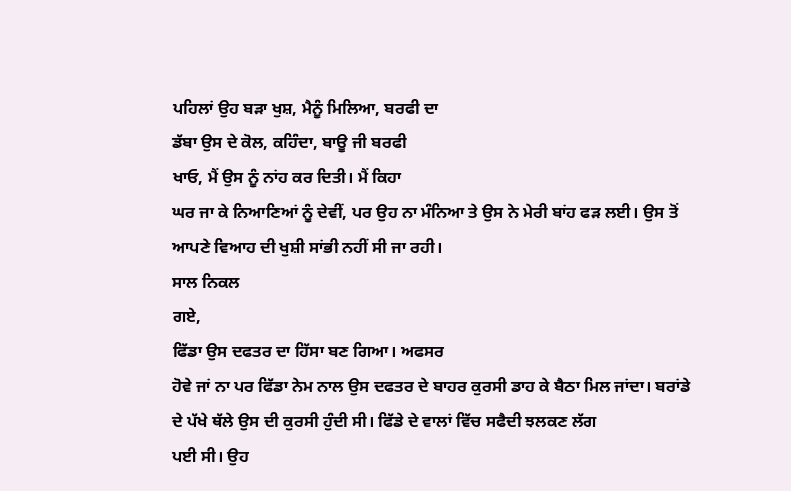ਪਹਿਲਾਂ ਉਹ ਬੜਾ ਖੁਸ਼, ਮੈਨੂੰ ਮਿਲਿਆ, ਬਰਫੀ ਦਾ
ਡੱਬਾ ਉਸ ਦੇ ਕੋਲ, ਕਹਿੰਦਾ, ਬਾਊ ਜੀ ਬਰਫੀ
ਖਾਓ, ਮੈਂ ਉਸ ਨੂੰ ਨਾਂਹ ਕਰ ਦਿਤੀ। ਮੈਂ ਕਿਹਾ
ਘਰ ਜਾ ਕੇ ਨਿਆਣਿਆਂ ਨੂੰ ਦੇਵੀਂ, ਪਰ ਉਹ ਨਾ ਮੰਨਿਆ ਤੇ ਉਸ ਨੇ ਮੇਰੀ ਬਾਂਹ ਫੜ ਲਈ। ਉਸ ਤੋਂ
ਆਪਣੇ ਵਿਆਹ ਦੀ ਖੁਸ਼ੀ ਸਾਂਭੀ ਨਹੀਂ ਸੀ ਜਾ ਰਹੀ।
ਸਾਲ ਨਿਕਲ
ਗਏ,
ਫਿੱਡਾ ਉਸ ਦਫਤਰ ਦਾ ਹਿੱਸਾ ਬਣ ਗਿਆ। ਅਫਸਰ
ਹੋਵੇ ਜਾਂ ਨਾ ਪਰ ਫਿੱਡਾ ਨੇਮ ਨਾਲ ਉਸ ਦਫਤਰ ਦੇ ਬਾਹਰ ਕੁਰਸੀ ਡਾਹ ਕੇ ਬੈਠਾ ਮਿਲ ਜਾਂਦਾ। ਬਰਾਂਡੇ
ਦੇ ਪੱਖੇ ਥੱਲੇ ਉਸ ਦੀ ਕੁਰਸੀ ਹੁੰਦੀ ਸੀ। ਫਿੱਡੇ ਦੇ ਵਾਲਾਂ ਵਿੱਚ ਸਫੈਦੀ ਝਲਕਣ ਲੱਗ
ਪਈ ਸੀ। ਉਹ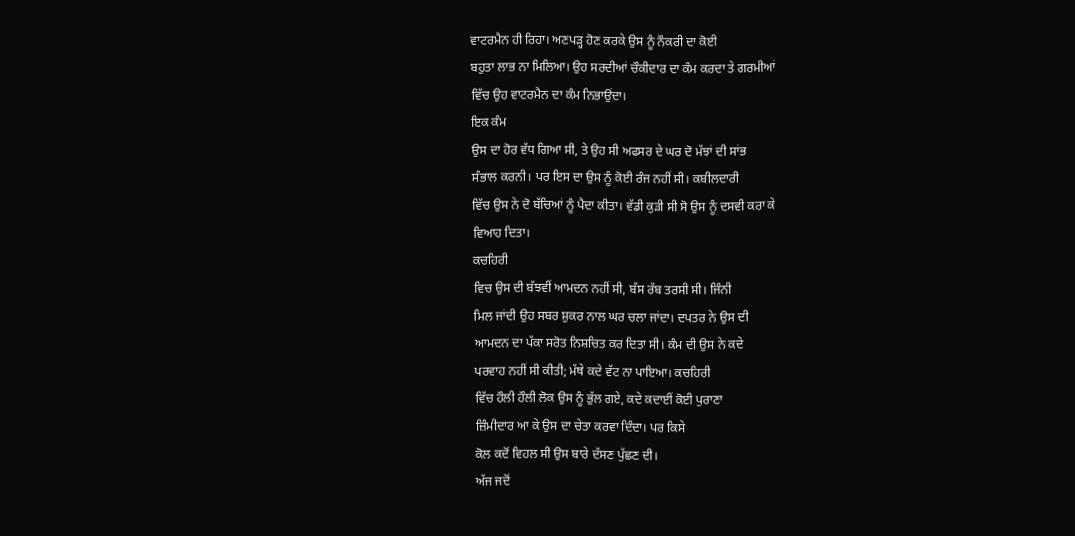ਵਾਟਰਮੈਨ ਹੀ ਰਿਹਾ। ਅਣਪੜ੍ਹ ਹੋਣ ਕਰਕੇ ਉਸ ਨੂੰ ਨੌਕਰੀ ਦਾ ਕੋਈ
ਬਹੁਤਾ ਲਾਭ ਨਾ ਮਿਲਿਆ। ਉਹ ਸਰਦੀਆਂ ਚੌਕੀਦਾਰ ਦਾ ਕੰਮ ਕਰਦਾ ਤੇ ਗਰਮੀਆਂ
ਵਿੱਚ ਉਹ ਵਾਟਰਮੈਨ ਦਾ ਕੰਮ ਨਿਭਾਉਂਦਾ।
ਇਕ ਕੰਮ
ਉਸ ਦਾ ਹੋਰ ਵੱਧ ਗਿਆ ਸੀ, ਤੇ ਉਹ ਸੀ ਅਫਸਰ ਦੇ ਘਰ ਦੋ ਮੱਝਾਂ ਦੀ ਸਾਂਭ
ਸੰਭਾਲ ਕਰਨੀ। ਪਰ ਇਸ ਦਾ ਉਸ ਨੂੰ ਕੋਈ ਰੰਜ ਨਹੀਂ ਸੀ। ਕਬੀਲਦਾਰੀ
ਵਿੱਚ ਉਸ ਨੇ ਦੋ ਬੱਚਿਆਂ ਨੂੰ ਪੈਦਾ ਕੀਤਾ। ਵੱਡੀ ਕੁੜੀ ਸੀ ਸੋ ਉਸ ਨੂੰ ਦਸਵੀ ਕਰਾ ਕੇ
ਵਿਆਹ ਦਿਤਾ।
ਕਚਹਿਰੀ
ਵਿਚ ਉਸ ਦੀ ਬੱਝਵੀਂ ਆਮਦਨ ਨਹੀਂ ਸੀ, ਬੱਸ ਰੱਬ ਤਰਸੀ ਸੀ। ਜਿੰਨੀ
ਮਿਲ ਜਾਂਦੀ ਉਹ ਸਬਰ ਸ਼ੁਕਰ ਨਾਲ ਘਰ ਚਲਾ ਜਾਂਦਾ। ਦਪਤਰ ਨੇ ਉਸ ਦੀ
ਆਮਦਨ ਦਾ ਪੱਕਾ ਸਰੋਤ ਨਿਸ਼ਚਿਤ ਕਰ ਦਿਤਾ ਸੀ। ਕੰਮ ਦੀ ਉਸ ਨੇ ਕਦੇ
ਪਰਵਾਹ ਨਹੀਂ ਸੀ ਕੀਤੀ; ਮੱਥੇ ਕਦੇ ਵੱਟ ਨਾ ਪਾਇਆ। ਕਚਹਿਰੀ
ਵਿੱਚ ਹੌਲੀ ਹੌਲੀ ਲੋਕ ਉਸ ਨੂੰ ਭੁੱਲ ਗਏ, ਕਦੇ ਕਦਾਈਂ ਕੋਈ ਪੁਰਾਣਾ
ਜ਼ਿੰਮੀਦਾਰ ਆ ਕੇ ਉਸ ਦਾ ਚੇਤਾ ਕਰਵਾ ਦਿੰਦਾ। ਪਰ ਕਿਸੇ
ਕੋਲ ਕਦੋਂ ਵਿਹਲ ਸੀ ਉਸ ਬਾਰੇ ਦੱਸਣ ਪੁੱਛਣ ਦੀ।
ਅੱਜ ਜਦੋਂ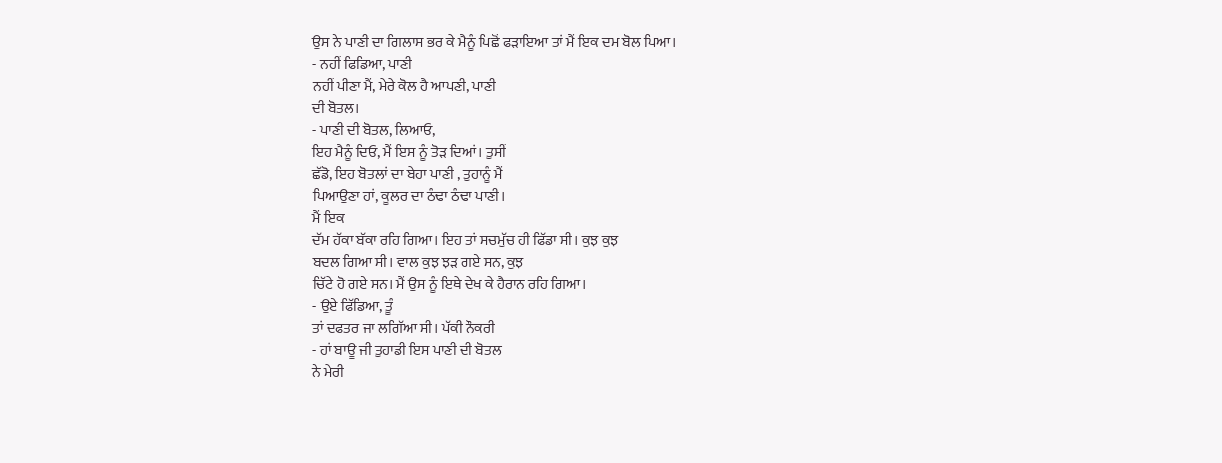ਉਸ ਨੇ ਪਾਣੀ ਦਾ ਗਿਲਾਸ ਭਰ ਕੇ ਮੈਨੂੰ ਪਿਛੋਂ ਫੜਾਇਆ ਤਾਂ ਮੈਂ ਇਕ ਦਮ ਬੋਲ ਪਿਆ।
- ਨਹੀਂ ਫਿਡਿਆ, ਪਾਣੀ
ਨਹੀਂ ਪੀਣਾ ਮੈਂ, ਮੇਰੇ ਕੋਲ ਹੈ ਆਪਣੀ, ਪਾਣੀ
ਦੀ ਬੋਤਲ।
- ਪਾਣੀ ਦੀ ਬੋਤਲ, ਲਿਆਓ,
ਇਹ ਮੈਨੂੰ ਦਿਓ, ਮੈਂ ਇਸ ਨੂੰ ਤੋੜ ਦਿਆਂ। ਤੁਸੀਂ
ਛੱਡੋ, ਇਹ ਬੋਤਲਾਂ ਦਾ ਬੇਹਾ ਪਾਣੀ , ਤੁਹਾਨੂੰ ਮੈਂ
ਪਿਆਉਣਾ ਹਾਂ, ਕੂਲਰ ਦਾ ਠੰਢਾ ਠੰਢਾ ਪਾਣੀ।
ਮੈਂ ਇਕ
ਦੱਮ ਹੱਕਾ ਬੱਕਾ ਰਹਿ ਗਿਆ। ਇਹ ਤਾਂ ਸਚਮੁੱਚ ਹੀ ਫਿੱਡਾ ਸੀ। ਕੁਝ ਕੁਝ
ਬਦਲ ਗਿਆ ਸੀ। ਵਾਲ ਕੁਝ ਝੜ ਗਏ ਸਨ, ਕੁਝ
ਚਿੱਟੇ ਹੋ ਗਏ ਸਨ। ਮੈਂ ਉਸ ਨੂੰ ਇਥੇ ਦੇਖ ਕੇ ਹੈਰਾਨ ਰਹਿ ਗਿਆ।
- ਉਏ ਫਿੱਡਿਆ, ਤੂੰ
ਤਾਂ ਦਫਤਰ ਜਾ ਲਗਿੱਆ ਸੀ। ਪੱਕੀ ਨੌਕਰੀ
- ਹਾਂ ਬਾਊ ਜੀ ਤੁਹਾਡੀ ਇਸ ਪਾਣੀ ਦੀ ਬੋਤਲ
ਨੇ ਮੇਰੀ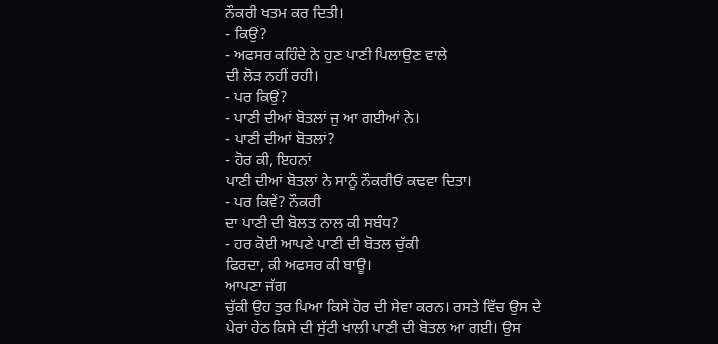ਨੌਕਰੀ ਖਤਮ ਕਰ ਦਿਤੀ।
- ਕਿਉਂ?
- ਅਫਸਰ ਕਹਿੰਦੇ ਨੇ ਹੁਣ ਪਾਣੀ ਪਿਲਾਉਣ ਵਾਲੇ
ਦੀ ਲੋੜ ਨਹੀਂ ਰਹੀ।
- ਪਰ ਕਿਉਂ?
- ਪਾਣੀ ਦੀਆਂ ਬੋਤਲਾਂ ਜੁ ਆ ਗਈਆਂ ਨੇ।
- ਪਾਣੀ ਦੀਆਂ ਬੋਤਲਾਂ?
- ਹੋਰ ਕੀ, ਇਹਨਾਂ
ਪਾਣੀ ਦੀਆਂ ਬੋਤਲਾਂ ਨੇ ਸਾਨੂੰ ਨੌਕਰੀਓਂ ਕਢਵਾ ਦਿਤਾ।
- ਪਰ ਕਿਵੇਂ? ਨੌਕਰੀ
ਦਾ ਪਾਣੀ ਦੀ ਬੋਲਤ ਨਾਲ ਕੀ ਸਬੰਧ?
- ਹਰ ਕੋਈ ਆਪਣੇ ਪਾਣੀ ਦੀ ਬੋਤਲ ਚੁੱਕੀ
ਫਿਰਦਾ, ਕੀ ਅਫਸਰ ਕੀ ਬਾਊ।
ਆਪਣਾ ਜੱਗ
ਚੁੱਕੀ ਉਹ ਤੁਰ ਪਿਆ ਕਿਸੇ ਹੋਰ ਦੀ ਸੇਵਾ ਕਰਨ। ਰਸਤੇ ਵਿੱਚ ਉਸ ਦੇ
ਪੇਰਾਂ ਹੇਠ ਕਿਸੇ ਦੀ ਸੁੱਟੀ ਖਾਲੀ ਪਾਣੀ ਦੀ ਬੋਤਲ ਆ ਗਈ। ਉਸ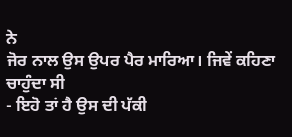ਨੇ
ਜੋਰ ਨਾਲ ਉਸ ਉਪਰ ਪੈਰ ਮਾਰਿਆ। ਜਿਵੇਂ ਕਹਿਣਾ ਚਾਹੁੰਦਾ ਸੀ
- ਇਹੋ ਤਾਂ ਹੈ ਉਸ ਦੀ ਪੱਕੀ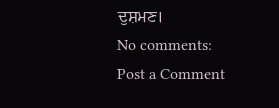ਦੁਸ਼ਮਣ।
No comments:
Post a Comment